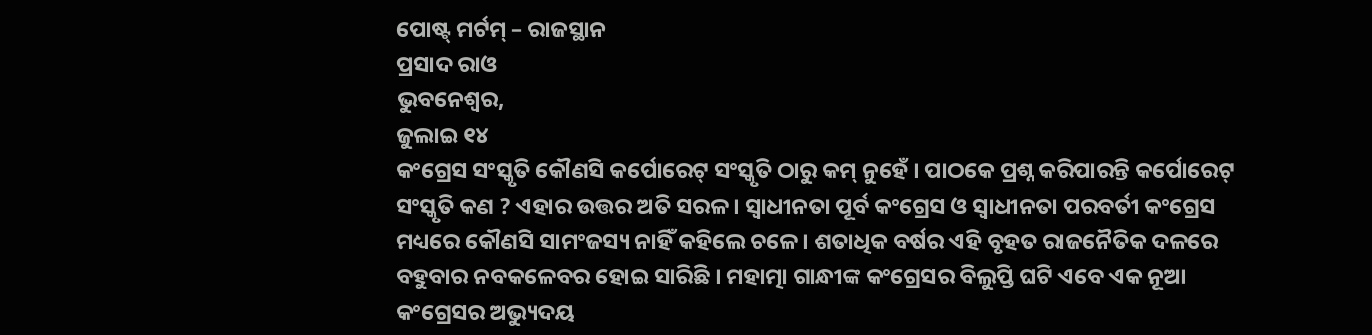ପୋଷ୍ଟ୍ ମର୍ଟମ୍ – ରାଜସ୍ଥାନ
ପ୍ରସାଦ ରାଓ
ଭୁବନେଶ୍ୱର,
ଜୁଲାଇ ୧୪
କଂଗ୍ରେସ ସଂସ୍କୃତି କୌଣସି କର୍ପୋରେଟ୍ ସଂସ୍କୃତି ଠାରୁ କମ୍ ନୁହେଁ । ପାଠକେ ପ୍ରଶ୍ନ କରିପାରନ୍ତି କର୍ପୋରେଟ୍ ସଂସ୍କୃତି କଣ ? ଏହାର ଉତ୍ତର ଅତି ସରଳ । ସ୍ୱାଧୀନତା ପୂର୍ବ କଂଗ୍ରେସ ଓ ସ୍ୱାଧୀନତା ପରବର୍ତୀ କଂଗ୍ରେସ ମଧ୍ୟରେ କୌଣସି ସାମଂଜସ୍ୟ ନାହିଁ କହିଲେ ଚଳେ । ଶତାଧିକ ବର୍ଷର ଏହି ବୃହତ ରାଜନୈତିକ ଦଳରେ ବହୁବାର ନବକଳେବର ହୋଇ ସାରିଛି । ମହାତ୍ମା ଗାନ୍ଧୀଙ୍କ କଂଗ୍ରେସର ବିଲୁପ୍ତି ଘଟି ଏବେ ଏକ ନୂଆ କଂଗ୍ରେସର ଅଭ୍ୟୁଦୟ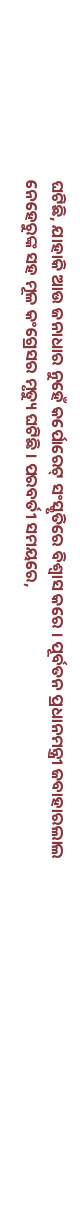ଘଟିଛି, ଯାହାକି ଆଉ ଜନାଧାର ନୁହେଁ କର୍ପୋରେଟ୍ ସଂସ୍କୃତିରେ ବିଶ୍ୱାସ କରେ । ପୂର୍ବତନ ପ୍ରଧାନମନ୍ତ୍ରୀ ଜବାହାରଲାଲ ନେହେରୁଙ୍କ ସହ ମୂଳ କଂଗ୍ରେସର ମୃତ୍ୟୁ ଘଟିଛି । ପରବର୍ତୀ ସମୟରେ,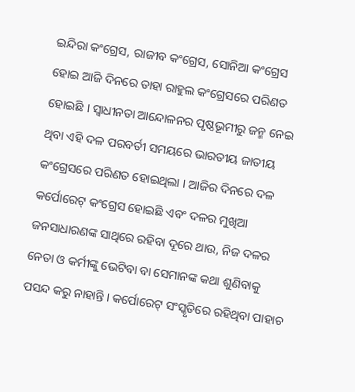ଇନ୍ଦିରା କଂଗ୍ରେସ, ରାଜୀବ କଂଗ୍ରେସ, ସୋନିଆ କଂଗ୍ରେସ ହୋଇ ଆଜି ଦିନରେ ତାହା ରାହୁଲ କଂଗ୍ରେସରେ ପରିଣତ ହୋଇଛି । ସ୍ୱାଧୀନତା ଆନ୍ଦୋଳନର ପୃଷ୍ଠଭୂମୀରୁ ଜନ୍ମ ନେଇ ଥିବା ଏହି ଦଳ ପରବର୍ତୀ ସମୟରେ ଭାରତୀୟ ଜାତୀୟ କଂଗ୍ରେସରେ ପରିଣତ ହୋଇଥିଲା । ଆଜିର ଦିନରେ ଦଳ କର୍ପୋରେଟ୍ କଂଗ୍ରେସ ହୋଇଛି ଏବଂ ଦଳର ମୁଖିଆ ଜନସାଧାରଣଙ୍କ ସାଥିରେ ରହିବା ଦୂରେ ଥାଉ, ନିଜ ଦଳର ନେତା ଓ କର୍ମୀଙ୍କୁ ଭେଟିବା ବା ସେମାନଙ୍କ କଥା ଶୁଣିବାକୁ ପସନ୍ଦ କରୁ ନାହାନ୍ତି । କର୍ପୋରେଟ୍ ସଂସ୍କୃତିରେ ରହିଥିବା ପାହାଚ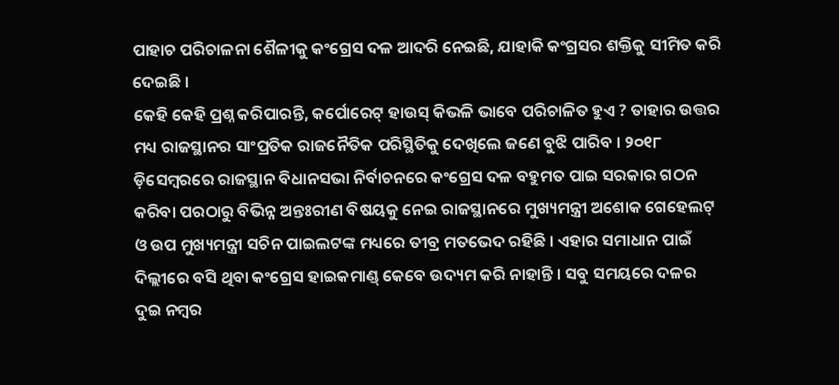ପାହାଚ ପରିଚାଳନା ଶୈଳୀକୁ କଂଗ୍ରେସ ଦଳ ଆଦରି ନେଇଛି, ଯାହାକି କଂଗ୍ରସର ଶକ୍ତିକୁ ସୀମିତ କରି ଦେଇଛି ।
କେହି କେହି ପ୍ରଶ୍ନ କରିପାରନ୍ତି, କର୍ପୋରେଟ୍ ହାଉସ୍ କିଭଳି ଭାବେ ପରିଚାଳିତ ହୁଏ ? ତାହାର ଉତ୍ତର ମଧ୍ୟ ରାଜସ୍ଥାନର ସାଂପ୍ରତିକ ରାଜନୈତିକ ପରିସ୍ଥିତିକୁ ଦେଖିଲେ ଜଣେ ବୁଝି ପାରିବ । ୨୦୧୮ ଡ଼ିସେମ୍ବରରେ ରାଜସ୍ଥାନ ବିଧାନସଭା ନିର୍ବାଚନରେ କଂଗ୍ରେସ ଦଳ ବହୁମତ ପାଇ ସରକାର ଗଠନ କରିବା ପରଠାରୁ ବିଭିନ୍ନ ଅନ୍ତଃରୀଣ ବିଷୟକୁ ନେଇ ରାଜସ୍ଥାନରେ ମୁଖ୍ୟମନ୍ତ୍ରୀ ଅଶୋକ ଗେହେଲଟ୍ ଓ ଉପ ମୁଖ୍ୟମନ୍ତ୍ରୀ ସଚିନ ପାଇଲଟଙ୍କ ମଧ୍ୟରେ ତୀବ୍ର ମତଭେଦ ରହିଛି । ଏହାର ସମାଧାନ ପାଇଁ ଦିଲ୍ଲୀରେ ବସି ଥିବା କଂଗ୍ରେସ ହାଇକମାଣ୍ଡ୍ କେବେ ଉଦ୍ୟମ କରି ନାହାନ୍ତି । ସବୁ ସମୟରେ ଦଳର ଦୁଇ ନମ୍ବର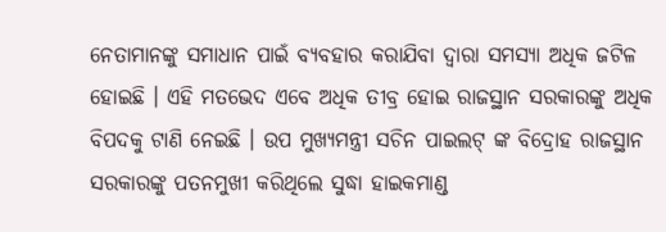ନେତାମାନଙ୍କୁ ସମାଧାନ ପାଇଁ ବ୍ୟବହାର କରାଯିବା ଦ୍ୱାରା ସମସ୍ୟା ଅଧିକ ଜଟିଳ ହୋଇଛି । ଏହି ମତଭେଦ ଏବେ ଅଧିକ ତୀବ୍ର ହୋଇ ରାଜସ୍ଥାନ ସରକାରଙ୍କୁ ଅଧିକ ବିପଦକୁ ଟାଣି ନେଇଛି । ଉପ ମୁଖ୍ୟମନ୍ତ୍ରୀ ସଚିନ ପାଇଲଟ୍ ଙ୍କ ବିଦ୍ରୋହ ରାଜସ୍ଥାନ ସରକାରଙ୍କୁ ପତନମୁଖୀ କରିଥିଲେ ସୁଦ୍ଧା ହାଇକମାଣ୍ଡ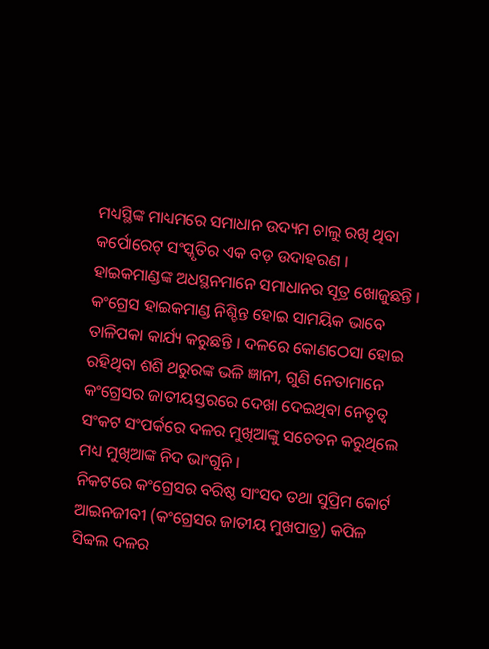ମଧ୍ୟସ୍ଥିଙ୍କ ମାଧ୍ୟମରେ ସମାଧାନ ଉଦ୍ୟମ ଚାଲୁ ରଖି ଥିବା କର୍ପୋରେଟ୍ ସଂସ୍କୃତିର ଏକ ବଡ଼ ଉଦାହରଣ । ହାଇକମାଣ୍ଡଙ୍କ ଅଧସ୍ଥନମାନେ ସମାଧାନର ସୂତ୍ର ଖୋଜୁଛନ୍ତି । କଂଗ୍ରେସ ହାଇକମାଣ୍ଡ ନିଶ୍ଚିନ୍ତ ହୋଇ ସାମୟିକ ଭାବେ ତାଳିପକା କାର୍ଯ୍ୟ କରୁଛନ୍ତି । ଦଳରେ କୋଣଠେସା ହୋଇ ରହିଥିବା ଶଶି ଥରୁରଙ୍କ ଭଳି ଜ୍ଞାନୀ, ଗୁଣି ନେତାମାନେ କଂଗ୍ରେସର ଜାତୀୟସ୍ତରରେ ଦେଖା ଦେଇଥିବା ନେତୃତ୍ୱ ସଂକଟ ସଂପର୍କରେ ଦଳର ମୁଖିଆଙ୍କୁ ସଚେତନ କରୁଥିଲେ ମଧ୍ୟ ମୁଖିଆଙ୍କ ନିଦ ଭାଂଗୁନି ।
ନିକଟରେ କଂଗ୍ରେସର ବରିଷ୍ଠ ସାଂସଦ ତଥା ସୁପ୍ରିମ କୋର୍ଟ ଆଇନଜୀବୀ (କଂଗ୍ରେସର ଜାତୀୟ ମୁଖପାତ୍ର) କପିଳ ସିବ୍ବଲ ଦଳର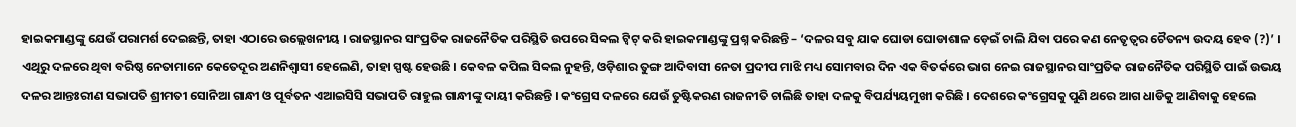ହାଇକମାଣ୍ଡଙ୍କୁ ଯେଉଁ ପରାମର୍ଶ ଦେଇଛନ୍ତି, ତାହା ଏଠାରେ ଉଲ୍ଲେଖନୀୟ । ରାଜସ୍ଥାନର ସାଂପ୍ରତିକ ରାଜନୈତିକ ପରିସ୍ଥିତି ଉପରେ ସିବ୍ବଲ ଟ୍ୱିଟ୍ କରି ହାଇକମାଣ୍ଡଙ୍କୁ ପ୍ରଶ୍ନ କରିଛନ୍ତି – ‘ଦଳର ସବୁ ଯାକ ଘୋଡା ଘୋଡାଶାଳ ଡ଼େଇଁ ଚାଲି ଯିବା ପରେ କଣ ନେତୃତ୍ୱର ଚୈତନ୍ୟ ଉଦୟ ହେବ (?)’ । ଏଥିରୁ ଦଳରେ ଥିବା ବରିଷ୍ଠ ନେତାମାନେ କେତେଦୂର ଅଣନିଶ୍ୱାସୀ ହେଲେଣି, ତାହା ସ୍ପଷ୍ଟ ହେଉଛି । କେବଳ କପିଲ ସିବ୍ବଲ ନୁହନ୍ତି, ଓଡ଼ିଶାର ତୁଙ୍ଗ ଆଦିବାସୀ ନେତା ପ୍ରଦୀପ ମାଝି ମଧ୍ୟ ସୋମବାର ଦିନ ଏକ ବିତର୍କରେ ଭାଗ ନେଇ ରାଜସ୍ଥାନର ସାଂପ୍ରତିକ ରାଜନୈତିକ ପରିସ୍ଥିତି ପାଇଁ ଉଭୟ ଦଳର ଆନ୍ତଃରୀଣ ସଭାପତି ଶ୍ରୀମତୀ ସୋନିଆ ଗାନ୍ଧୀ ଓ ପୂର୍ବତନ ଏଆଇସିସି ସଭାପତି ରାହୁଲ ଗାନ୍ଧୀଙ୍କୁ ଦାୟୀ କରିଛନ୍ତି । କଂଗ୍ରେସ ଦଳରେ ଯେଉଁ ତୁଷ୍ଟିକରଣ ରାଜନୀତି ଚାଲିଛି ତାହା ଦଳକୁ ବିପର୍ଯ୍ୟୟମୁଖୀ କରିଛି । ଦେଶରେ କଂଗ୍ରେସକୁ ପୁଣି ଥରେ ଆଗ ଧାଡିକୁ ଆଣିବାକୁ ହେଲେ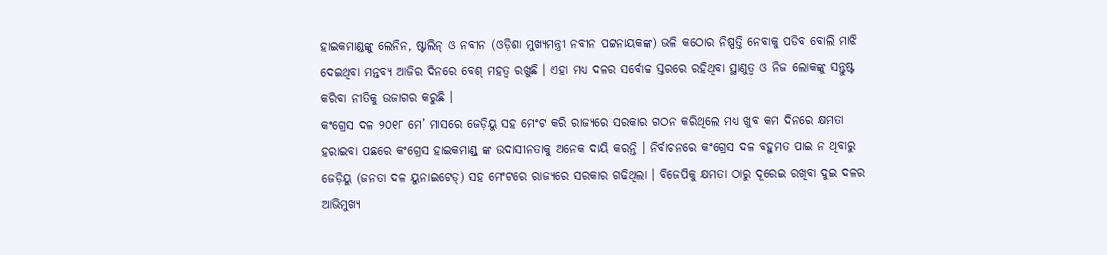ହାଇକମାଣ୍ଡଙ୍କୁ ଲେନିନ, ଷ୍ଟାଲିନ୍ ଓ ନବୀନ (ଓଡ଼ିଶା ମୁଖ୍ୟମନ୍ତ୍ରୀ ନବୀନ ପଟ୍ଟନାୟକଙ୍କ) ଭଳି କଠୋର ନିଷ୍ପତ୍ତି ନେବାକୁ ପଡିବ ବୋଲି ମାଝି ଦେଇଥିବା ମନ୍ତବ୍ୟ ଆଜିର ଦିନରେ ବେଶ୍ ମହତ୍ୱ ରଖୁଛି । ଏହା ମଧ୍ୟ ଦଳର ସର୍ବୋଚ୍ଚ ସ୍ତରରେ ରହିଥିବା ସ୍ଥାଣୁତ୍ୱ ଓ ନିଜ ଲୋକଙ୍କୁ ସନ୍ତୁଷ୍ଟ କରିବା ନୀତିକୁ ଉଜାଗର କରୁଛି ।
କଂଗ୍ରେସ ଦଳ ୨୦୧୮ ମେ’ ମାସରେ ଜେଡ଼ିୟୁ ସହ ମେଂଟ କରି ରାଜ୍ୟରେ ସରକାର ଗଠନ କରିଥିଲେ ମଧ୍ୟ ଖୁବ କମ ଦିନରେ କ୍ଷମତା ହରାଇବା ପଛରେ କଂଗ୍ରେସ ହାଇକମାଣ୍ଡ୍ ଙ୍କ ଉଦାସୀନତାକୁ ଅନେକ ଦାୟି କରନ୍ତି । ନିର୍ବାଚନରେ କଂଗ୍ରେସ ଦଳ ବହୁମତ ପାଇ ନ ଥିବାରୁ ଜେଡ଼ିୟୁ (ଜନତା ଦଳ ୟୁନାଇଟେଡ୍) ସହ ମେଂଟରେ ରାଜ୍ୟରେ ସରକାର ଗଢିଥିଲା । ବିଜେପିକୁ କ୍ଷମତା ଠାରୁ ଦୂରେଇ ରଖିବା ଦୁଇ ଦଳର ଆଭିମୁଖ୍ୟ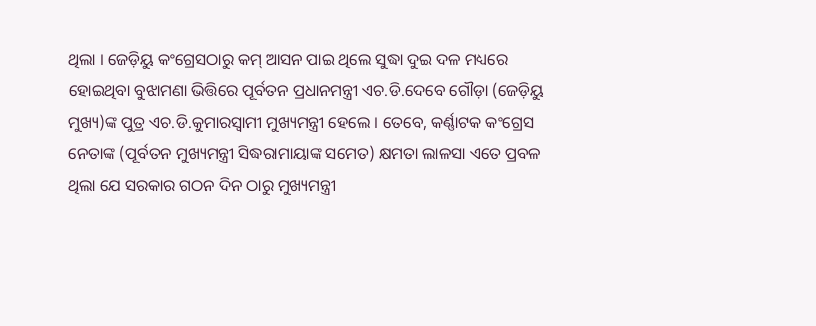ଥିଲା । ଜେଡ଼ିୟୁ କଂଗ୍ରେସଠାରୁ କମ୍ ଆସନ ପାଇ ଥିଲେ ସୁଦ୍ଧା ଦୁଇ ଦଳ ମଧ୍ୟରେ ହୋଇଥିବା ବୁଝାମଣା ଭିତ୍ତିରେ ପୂର୍ବତନ ପ୍ରଧାନମନ୍ତ୍ରୀ ଏଚ.ଡି.ଦେବେ ଗୌଡ଼ା (ଜେଡ଼ିୟୁ ମୁଖ୍ୟ)ଙ୍କ ପୁତ୍ର ଏଚ.ଡି.କୁମାରସ୍ୱାମୀ ମୁଖ୍ୟମନ୍ତ୍ରୀ ହେଲେ । ତେବେ, କର୍ଣ୍ଣାଟକ କଂଗ୍ରେସ ନେତାଙ୍କ (ପୂର୍ବତନ ମୁଖ୍ୟମନ୍ତ୍ରୀ ସିଦ୍ଧରାମାୟାଙ୍କ ସମେତ) କ୍ଷମତା ଲାଳସା ଏତେ ପ୍ରବଳ ଥିଲା ଯେ ସରକାର ଗଠନ ଦିନ ଠାରୁ ମୁଖ୍ୟମନ୍ତ୍ରୀ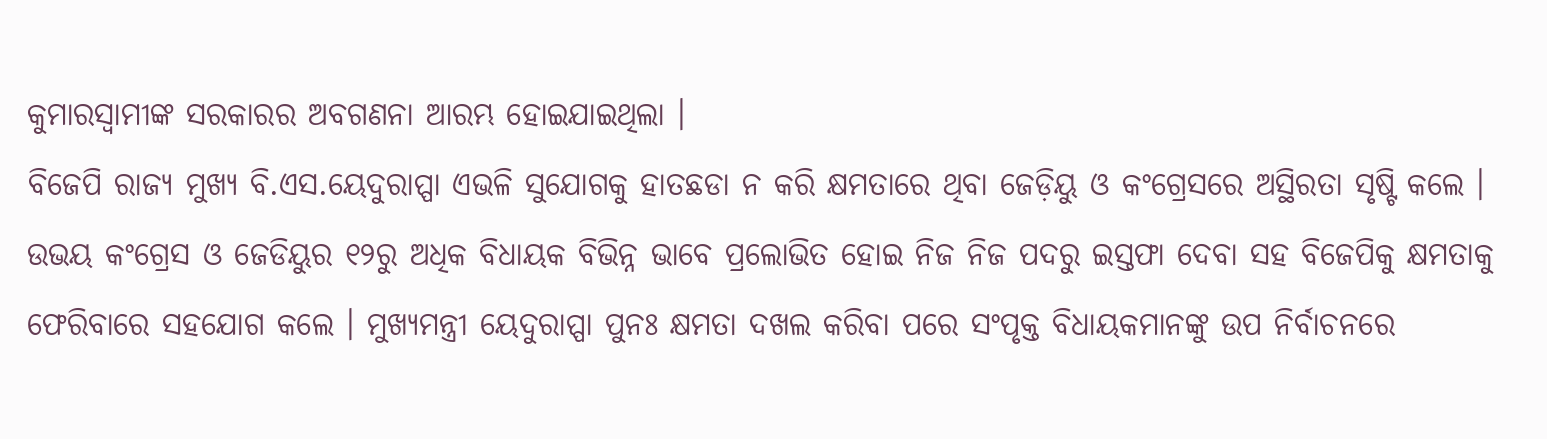କୁମାରସ୍ୱାମୀଙ୍କ ସରକାରର ଅବଗଣନା ଆରମ୍ଭ ହୋଇଯାଇଥିଲା ।
ବିଜେପି ରାଜ୍ୟ ମୁଖ୍ୟ ବି.ଏସ.ୟେଦୁରାପ୍ପା ଏଭଳି ସୁଯୋଗକୁ ହାତଛଡା ନ କରି କ୍ଷମତାରେ ଥିବା ଜେଡ଼ିୟୁ ଓ କଂଗ୍ରେସରେ ଅସ୍ଥିରତା ସୃଷ୍ଟି କଲେ । ଉଭୟ କଂଗ୍ରେସ ଓ ଜେଡିୟୁର ୧୨ରୁ ଅଧିକ ବିଧାୟକ ବିଭିନ୍ନ ଭାବେ ପ୍ରଲୋଭିତ ହୋଇ ନିଜ ନିଜ ପଦରୁ ଇସ୍ତଫା ଦେବା ସହ ବିଜେପିକୁ କ୍ଷମତାକୁ ଫେରିବାରେ ସହଯୋଗ କଲେ । ମୁଖ୍ୟମନ୍ତ୍ରୀ ୟେଦୁରାପ୍ପା ପୁନଃ କ୍ଷମତା ଦଖଲ କରିବା ପରେ ସଂପୃକ୍ତ ବିଧାୟକମାନଙ୍କୁ ଉପ ନିର୍ବାଚନରେ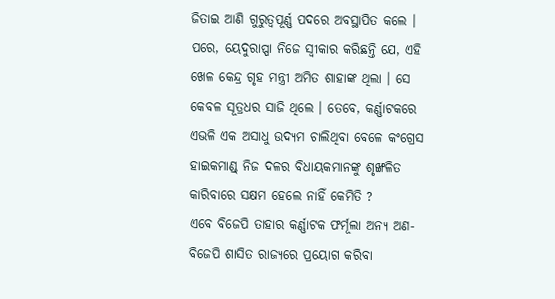ଜିତାଇ ଆଣି ଗୁରୁତ୍ୱପୂର୍ଣ୍ଣ ପଦରେ ଅବସ୍ଥାପିତ କଲେ । ପରେ, ୟେଦୁରାପ୍ପା ନିଜେ ସ୍ୱୀକାର କରିଛନ୍ତି ଯେ, ଏହି ଖେଳ କେନ୍ଦ୍ର ଗୃହ ମନ୍ତ୍ରୀ ଅମିତ ଶାହାଙ୍କ ଥିଲା । ସେ କେବଳ ସୂତ୍ରଧର ସାଜି ଥିଲେ । ତେବେ, କର୍ଣ୍ଣାଟକରେ ଏଭଳି ଏକ ଅସାଧୁ ଉଦ୍ୟମ ଚାଲିଥିବା ବେଳେ କଂଗ୍ରେସ ହାଇକମାଣ୍ଡ୍ ନିଜ ଦଳର ବିଧାୟକମାନଙ୍କୁ ଶୃଙ୍ଖଳିତ କାରିବାରେ ସକ୍ଷମ ହେଲେ ନାହିଁ କେମିତି ?
ଏବେ ବିଜେପି ତାହାର କର୍ଣ୍ଣାଟକ ଫର୍ମୂଲା ଅନ୍ୟ ଅଣ-ବିଜେପି ଶାସିତ ରାଜ୍ୟରେ ପ୍ରୟୋଗ କରିବା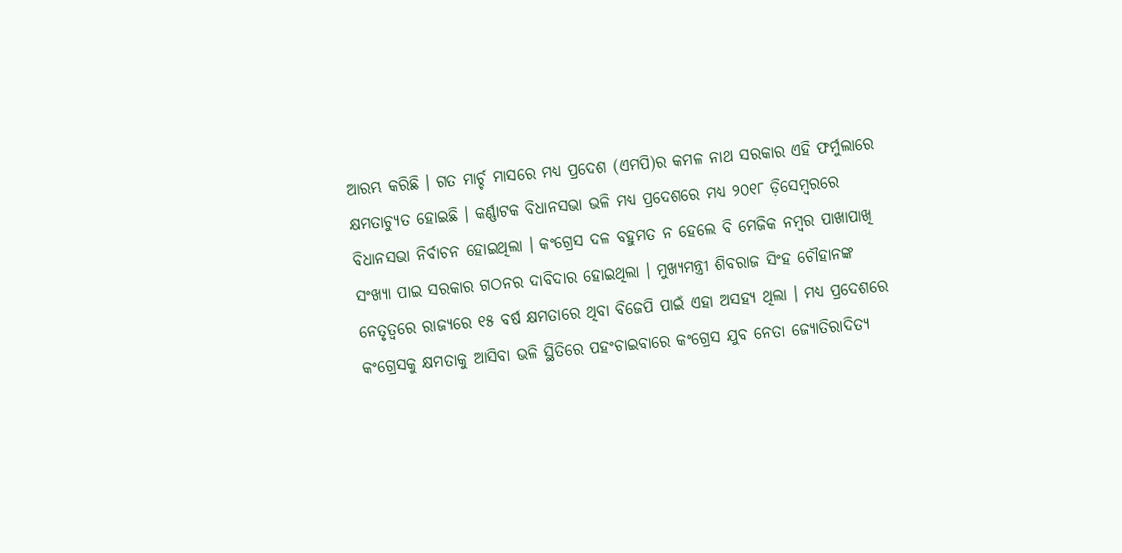ଆରମ୍ଭ କରିଛି । ଗତ ମାର୍ଚ୍ଚ ମାସରେ ମଧ୍ୟ ପ୍ରଦେଶ (ଏମପି)ର କମଳ ନାଥ ସରକାର ଏହି ଫର୍ମୁଲାରେ କ୍ଷମତାଚ୍ୟୁତ ହୋଇଛି । କର୍ଣ୍ଣାଟକ ବିଧାନସଭା ଭଳି ମଧ୍ୟ ପ୍ରଦେଶରେ ମଧ୍ୟ ୨୦୧୮ ଡ଼ିସେମ୍ବରରେ ବିଧାନସଭା ନିର୍ବାଚନ ହୋଇଥିଲା । କଂଗ୍ରେସ ଦଳ ବହୁମତ ନ ହେଲେ ବି ମେଜିକ ନମ୍ବର ପାଖାପାଖି ସଂଖ୍ୟା ପାଇ ସରକାର ଗଠନର ଦାବିଦାର ହୋଇଥିଲା । ମୁଖ୍ୟମନ୍ତ୍ରୀ ଶିବରାଜ ସିଂହ ଚୌହାନଙ୍କ ନେତୃତ୍ୱରେ ରାଜ୍ୟରେ ୧୫ ବର୍ଷ କ୍ଷମତାରେ ଥିବା ବିଜେପି ପାଇଁ ଏହା ଅସହ୍ୟ ଥିଲା । ମଧ୍ୟ ପ୍ରଦେଶରେ କଂଗ୍ରେସକୁ କ୍ଷମତାକୁ ଆସିବା ଭଳି ସ୍ଥିତିରେ ପହଂଚାଇବାରେ କଂଗ୍ରେସ ଯୁବ ନେତା ଜ୍ୟୋତିରାଦିତ୍ୟ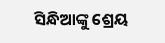ସିନ୍ଧିଆଙ୍କୁ ଶ୍ରେୟ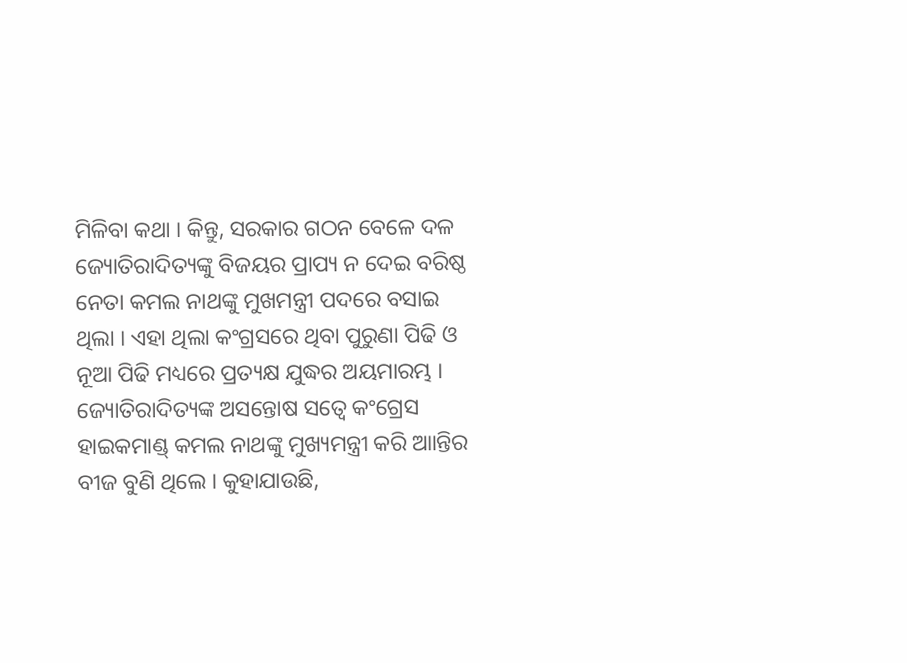ମିଳିବା କଥା । କିନ୍ତୁ, ସରକାର ଗଠନ ବେଳେ ଦଳ ଜ୍ୟୋତିରାଦିତ୍ୟଙ୍କୁ ବିଜୟର ପ୍ରାପ୍ୟ ନ ଦେଇ ବରିଷ୍ଠ ନେତା କମଲ ନାଥଙ୍କୁ ମୁଖମନ୍ତ୍ରୀ ପଦରେ ବସାଇ ଥିଲା । ଏହା ଥିଲା କଂଗ୍ରସରେ ଥିବା ପୁରୁଣା ପିଢି ଓ ନୂଆ ପିଢି ମଧ୍ୟରେ ପ୍ରତ୍ୟକ୍ଷ ଯୁଦ୍ଧର ଅୟମାରମ୍ଭ । ଜ୍ୟୋତିରାଦିତ୍ୟଙ୍କ ଅସନ୍ତୋଷ ସତ୍ୱେ କଂଗ୍ରେସ ହାଇକମାଣ୍ଡ୍ କମଲ ନାଥଙ୍କୁ ମୁଖ୍ୟମନ୍ତ୍ରୀ କରି ଆାନ୍ତିର ବୀଜ ବୁଣି ଥିଲେ । କୁହାଯାଉଛି,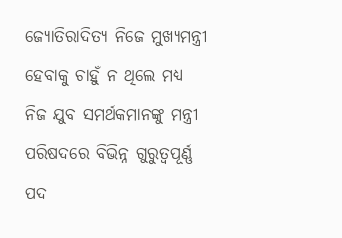ଜ୍ୟୋତିରାଦିତ୍ୟ ନିଜେ ମୁଖ୍ୟମନ୍ତ୍ରୀ ହେବାକୁ ଚାହୁଁ ନ ଥିଲେ ମଧ୍ୟ ନିଜ ଯୁବ ସମର୍ଥକମାନଙ୍କୁ ମନ୍ତ୍ରୀ ପରିଷଦରେ ବିଭିନ୍ନ ଗୁରୁତ୍ୱପୂର୍ଣ୍ଣ ପଦ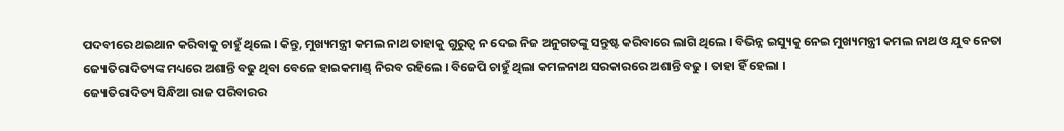ପଦବୀରେ ଥଇଥାନ କରିବାକୁ ଚାହୁଁ ଥିଲେ । କିନ୍ତୁ, ମୁଖ୍ୟମନ୍ତ୍ରୀ କମଲ ନାଥ ତାହାକୁ ଗୁରୁତ୍ୱ ନ ଦେଇ ନିଜ ଅନୁଗତଙ୍କୁ ସନ୍ତୁଷ୍ଟ କରିବାରେ ଲାଗି ଥିଲେ । ବିଭିନ୍ନ ଇସ୍ୟୁକୁ ନେଇ ମୁଖ୍ୟମନ୍ତ୍ରୀ କମଲ ନାଥ ଓ ଯୁବ ନେତା ଜ୍ୟୋତିରାଦିତ୍ୟଙ୍କ ମଧ୍ୟରେ ଅଶାନ୍ତି ବଢୁ ଥିବା ବେଳେ ହାଇକମାଣ୍ଡ୍ ନିରବ ରହିଲେ । ବିଜେପି ଚାହୁଁ ଥିଲା କମଳନାଥ ସରକାରରେ ଅଶାନ୍ତି ବଢୁ । ତାହା ହିଁ ହେଲା ।
ଜ୍ୟୋତିରାଦିତ୍ୟ ସିନ୍ଧିଆ ରାଜ ପରିବାରର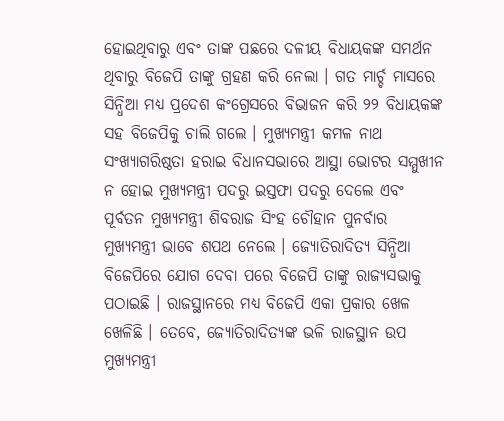ହୋଇଥିବାରୁ ଏବଂ ତାଙ୍କ ପଛରେ ଦଳୀୟ ବିଧାୟକଙ୍କ ସମର୍ଥନ ଥିବାରୁ ବିଜେପି ତାଙ୍କୁ ଗ୍ରହଣ କରି ନେଲା । ଗତ ମାର୍ଚ୍ଚ ମାସରେ ସିନ୍ଧିଆ ମଧ୍ୟ ପ୍ରଦେଶ କଂଗ୍ରେସରେ ବିଭାଜନ କରି ୨୨ ବିଧାୟକଙ୍କ ସହ ବିଜେପିକୁ ଚାଲି ଗଲେ । ମୁଖ୍ୟମନ୍ତ୍ରୀ କମଳ ନାଥ ସଂଖ୍ୟାଗରିଷ୍ଠତା ହରାଇ ବିଧାନସଭାରେ ଆସ୍ଥା ଭୋଟର ସମ୍ମୁଖୀନ ନ ହୋଇ ମୁଖ୍ୟମନ୍ତ୍ରୀ ପଦରୁ ଇସ୍ତଫା ପଦରୁ ଦେଲେ ଏବଂ ପୂର୍ବତନ ମୁଖ୍ୟମନ୍ତ୍ରୀ ଶିବରାଜ ସିଂହ ଚୌହାନ ପୁନର୍ବାର ମୁଖ୍ୟମନ୍ତ୍ରୀ ଭାବେ ଶପଥ ନେଲେ । ଜ୍ୟୋତିରାଦିତ୍ୟ ସିନ୍ଧିଆ ବିଜେପିରେ ଯୋଗ ଦେବା ପରେ ବିଜେପି ତାଙ୍କୁ ରାଜ୍ୟସଭାକୁ ପଠାଇଛି । ରାଜସ୍ଥାନରେ ମଧ୍ୟ ବିଜେପି ଏକା ପ୍ରକାର ଖେଳ ଖେଳିଛି । ତେବେ, ଜ୍ୟୋତିରାଦିତ୍ୟଙ୍କ ଭଳି ରାଜସ୍ଥାନ ଉପ ମୁଖ୍ୟମନ୍ତ୍ରୀ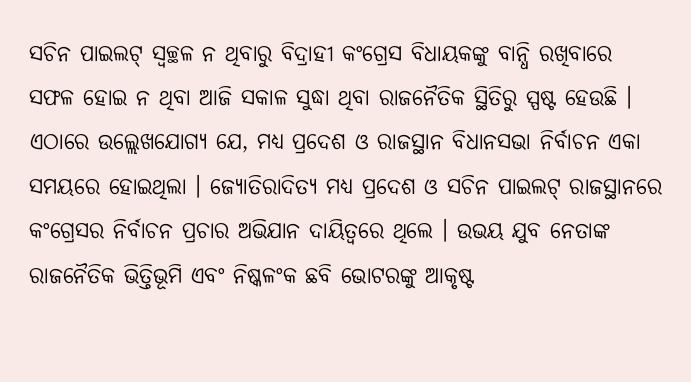ସଚିନ ପାଇଲଟ୍ ସ୍ୱଚ୍ଛଳ ନ ଥିବାରୁ ବିଦ୍ରାହୀ କଂଗ୍ରେସ ବିଧାୟକଙ୍କୁ ବାନ୍ଧି ରଖିବାରେ ସଫଳ ହୋଇ ନ ଥିବା ଆଜି ସକାଳ ସୁଦ୍ଧା ଥିବା ରାଜନୈତିକ ସ୍ଥିତିରୁ ସ୍ପଷ୍ଟ ହେଉଛି ।
ଏଠାରେ ଉଲ୍ଲେଖଯୋଗ୍ୟ ଯେ, ମଧ୍ୟ ପ୍ରଦେଶ ଓ ରାଜସ୍ଥାନ ବିଧାନସଭା ନିର୍ବାଚନ ଏକା ସମୟରେ ହୋଇଥିଲା । ଜ୍ୟୋତିରାଦିତ୍ୟ ମଧ୍ୟ ପ୍ରଦେଶ ଓ ସଚିନ ପାଇଲଟ୍ ରାଜସ୍ଥାନରେ କଂଗ୍ରେସର ନିର୍ବାଚନ ପ୍ରଚାର ଅଭିଯାନ ଦାୟିତ୍ୱରେ ଥିଲେ । ଉଭୟ ଯୁବ ନେତାଙ୍କ ରାଜନୈତିକ ଭିତ୍ତିଭୂମି ଏବଂ ନିଷ୍କଳଂକ ଛବି ଭୋଟରଙ୍କୁ ଆକୃଷ୍ଟ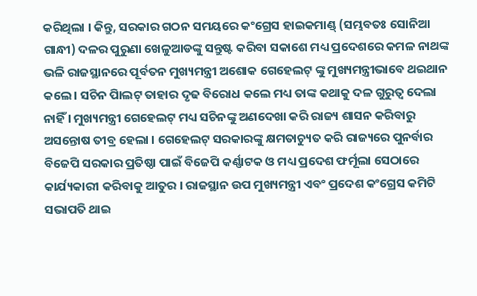କରିଥିଲା । କିନ୍ତୁ, ସରକାର ଗଠନ ସମୟରେ କଂଗ୍ରେସ ହାଇକମାଣ୍ଡ୍ (ସମ୍ଭବତଃ ସୋନିଆ ଗାନ୍ଧୀ) ଦଳର ପୁରୁଣା ଖେଳୁଆଡଙ୍କୁ ସନ୍ତୁଷ୍ଟ କରିବା ସକାଶେ ମଧ୍ୟ ପ୍ରଦେଶରେ କମଳ ନାଥଙ୍କ ଭଳି ରାଜସ୍ଥାନରେ ପୂର୍ବତନ ମୁଖ୍ୟମନ୍ତ୍ରୀ ଅଶୋକ ଗେହେଲଟ୍ ଙ୍କୁ ମୁଖ୍ୟମନ୍ତ୍ରୀଭାବେ ଥଇଥାନ କଲେ । ସଚିନ ପାିଲଟ୍ ତାହାର ଦୃଢ ବିରୋଧ କଲେ ମଧ୍ୟ ତାଙ୍କ କଥାକୁ ଦଳ ଗୁରୁତ୍ୱ ଦେଲା ନାହିଁ । ମୁଖ୍ୟମନ୍ତ୍ରୀ ଗେହେଲଟ୍ ମଧ୍ୟ ସଚିନଙ୍କୁ ଅଣଦେଖା କରି ରାଜ୍ୟ ଶାସନ କରିବାରୁ ଅସନ୍ତୋଷ ତୀବ୍ର ହେଲା । ଗେହେଲଟ୍ ସରକାରଙ୍କୁ କ୍ଷମତାଚ୍ୟୁତ କରି ରାଜ୍ୟରେ ପୁନର୍ବାର ବିଜେପି ସରକାର ପ୍ରତିଷ୍ଠା ପାଇଁ ବିଜେପି କର୍ଣ୍ଣାଟକ ଓ ମଧ୍ୟ ପ୍ରଦେଶ ଫର୍ମୂଲା ସେଠାରେ କାର୍ଯ୍ୟକାରୀ କରିବାକୁ ଆତୁର । ରାଜସ୍ଥାନ ଉପ ମୁଖ୍ୟମନ୍ତ୍ରୀ ଏବଂ ପ୍ରଦେଶ କଂଗ୍ରେସ କମିଟି ସଭାପତି ଥାଇ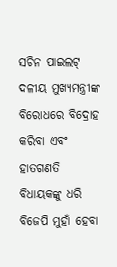ସଚିନ ପାଇଲଟ୍ ଦଳୀୟ ମୁଖ୍ୟମନ୍ତ୍ରୀଙ୍କ ବିରୋଧରେ ବିଦ୍ରୋହ କରିବା ଏବଂ ହାତଗଣତି ବିଧାୟକଙ୍କୁ ଧରି ବିଜେପି ମୁହାଁ ହେବା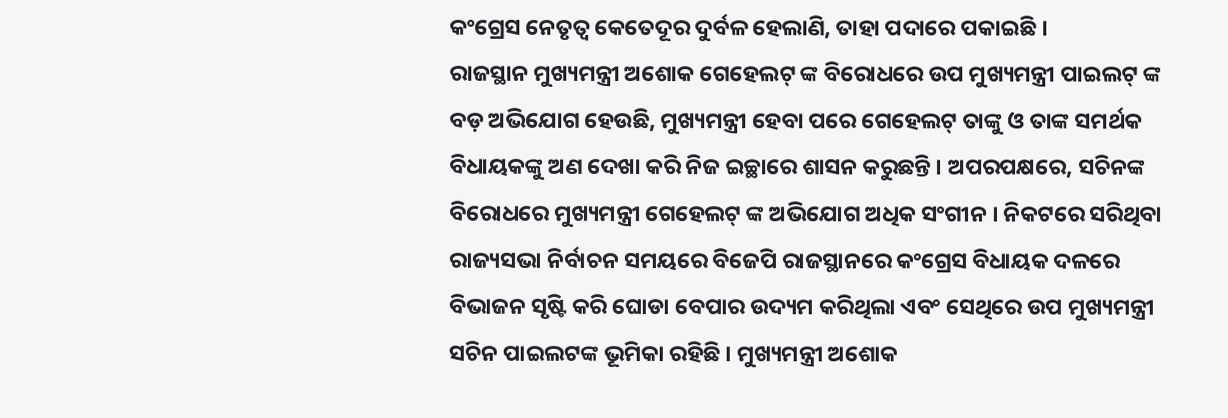କଂଗ୍ରେସ ନେତୃତ୍ୱ କେତେଦୂର ଦୁର୍ବଳ ହେଲାଣି, ତାହା ପଦାରେ ପକାଇଛି ।
ରାଜସ୍ଥାନ ମୁଖ୍ୟମନ୍ତ୍ରୀ ଅଶୋକ ଗେହେଲଟ୍ ଙ୍କ ବିରୋଧରେ ଉପ ମୁଖ୍ୟମନ୍ତ୍ରୀ ପାଇଲଟ୍ ଙ୍କ ବଡ଼ ଅଭିଯୋଗ ହେଉଛି, ମୁଖ୍ୟମନ୍ତ୍ରୀ ହେବା ପରେ ଗେହେଲଟ୍ ତାଙ୍କୁ ଓ ତାଙ୍କ ସମର୍ଥକ ବିଧାୟକଙ୍କୁ ଅଣ ଦେଖା କରି ନିଜ ଇଚ୍ଛାରେ ଶାସନ କରୁଛନ୍ତି । ଅପରପକ୍ଷରେ, ସଚିନଙ୍କ ବିରୋଧରେ ମୁଖ୍ୟମନ୍ତ୍ରୀ ଗେହେଲଟ୍ ଙ୍କ ଅଭିଯୋଗ ଅଧିକ ସଂଗୀନ । ନିକଟରେ ସରିଥିବା ରାଜ୍ୟସଭା ନିର୍ବାଚନ ସମୟରେ ବିଜେପି ରାଜସ୍ଥାନରେ କଂଗ୍ରେସ ବିଧାୟକ ଦଳରେ ବିଭାଜନ ସୃଷ୍ଟି କରି ଘୋଡା ବେପାର ଉଦ୍ୟମ କରିଥିଲା ଏବଂ ସେଥିରେ ଉପ ମୁଖ୍ୟମନ୍ତ୍ରୀ ସଚିନ ପାଇଲଟଙ୍କ ଭୂମିକା ରହିଛି । ମୁଖ୍ୟମନ୍ତ୍ରୀ ଅଶୋକ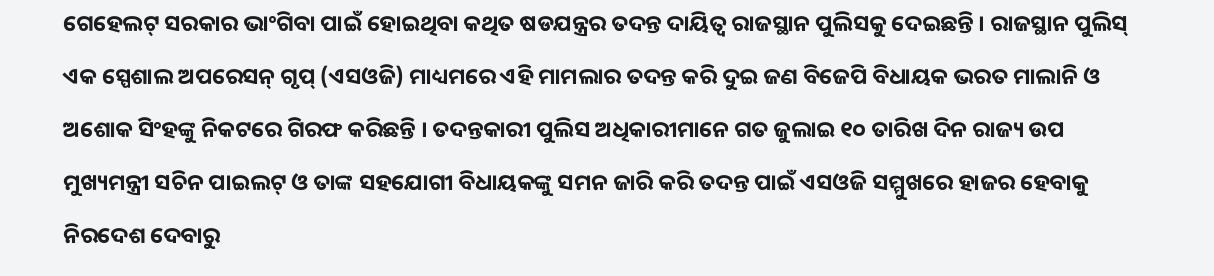ଗେହେଲଟ୍ ସରକାର ଭାଂଗିବା ପାଇଁ ହୋଇଥିବା କଥିତ ଷଡଯନ୍ତ୍ରର ତଦନ୍ତ ଦାୟିତ୍ୱ ରାଜସ୍ଥାନ ପୁଲିସକୁ ଦେଇଛନ୍ତି । ରାଜସ୍ଥାନ ପୁଲିସ୍ ଏକ ସ୍ପେଶାଲ ଅପରେସନ୍ ଗୃପ୍ (ଏସଓଜି) ମାଧ୍ୟମରେ ଏହି ମାମଲାର ତଦନ୍ତ କରି ଦୁଇ ଜଣ ବିଜେପି ବିଧାୟକ ଭରତ ମାଲାନି ଓ ଅଶୋକ ସିଂହଙ୍କୁ ନିକଟରେ ଗିରଫ କରିଛନ୍ତି । ତଦନ୍ତକାରୀ ପୁଲିସ ଅଧିକାରୀମାନେ ଗତ ଜୁଲାଇ ୧୦ ତାରିଖ ଦିନ ରାଜ୍ୟ ଉପ ମୁଖ୍ୟମନ୍ତ୍ରୀ ସଚିନ ପାଇଲଟ୍ ଓ ତାଙ୍କ ସହଯୋଗୀ ବିଧାୟକଙ୍କୁ ସମନ ଜାରି କରି ତଦନ୍ତ ପାଇଁ ଏସଓଜି ସମ୍ମୁଖରେ ହାଜର ହେବାକୁ ନିରଦେଶ ଦେବାରୁ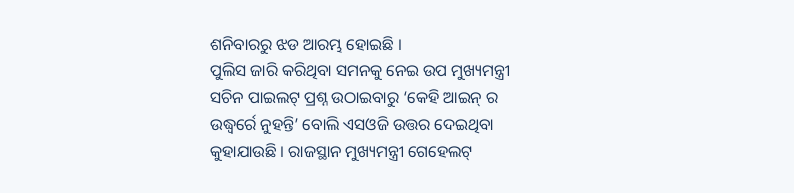ଶନିବାରରୁ ଝଡ ଆରମ୍ଭ ହୋଇଛି ।
ପୁଲିସ ଜାରି କରିଥିବା ସମନକୁ ନେଇ ଉପ ମୁଖ୍ୟମନ୍ତ୍ରୀ ସଚିନ ପାଇଲଟ୍ ପ୍ରଶ୍ନ ଉଠାଇବାରୁ ‘କେହି ଆଇନ୍ ର ଉଦ୍ଧ୍ୱର୍ରେ ନୁହନ୍ତି’ ବୋଲି ଏସଓଜି ଉତ୍ତର ଦେଇଥିବା କୁହାଯାଉଛି । ରାଜସ୍ଥାନ ମୁଖ୍ୟମନ୍ତ୍ରୀ ଗେହେଲଟ୍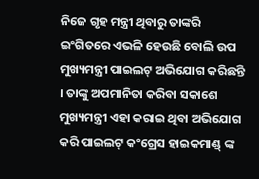ନିଜେ ଗୃହ ମନ୍ତ୍ରୀ ଥିବାରୁ ତାଙ୍କରି ଇଂଗିତରେ ଏଭଳି ହେଉଛି ବୋଲି ଉପ ମୁଖ୍ୟମନ୍ତ୍ରୀ ପାଇଲଟ୍ ଅଭିଯୋଗ କରିଛନ୍ତି । ତାଙ୍କୁ ଅପମାନିତା କରିବା ସକାଶେ ମୁଖ୍ୟମନ୍ତ୍ରୀ ଏହା କରାଇ ଥିବା ଅଭିଯୋଗ କରି ପାଇଲଟ୍ କଂଗ୍ରେସ ହାଇକମାଣ୍ଡ୍ ଙ୍କ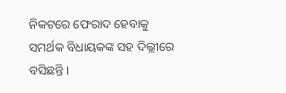ନିକଟରେ ଫେରାଦ ହେବାକୁ ସମର୍ଥକ ବିଧାୟକଙ୍କ ସହ ଦିଲ୍ଲୀରେ ବସିଛନ୍ତି ।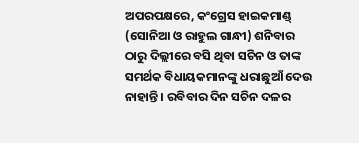ଅପରପକ୍ଷରେ, କଂଗ୍ରେସ ହାଇକମାଣ୍ଡ୍ (ସୋନିଆ ଓ ରାହୁଲ ଗାନ୍ଧୀ) ଶନିବାର ଠାରୁ ଦିଲ୍ଲୀରେ ବସି ଥିବା ସଚିନ ଓ ତାଙ୍କ ସମର୍ଥକ ବିଧାୟକମାନଙ୍କୁ ଧରାଛୁଆଁ ଦେଉ ନାହାନ୍ତି । ରବିବାର ଦିନ ସଚିନ ଦଳର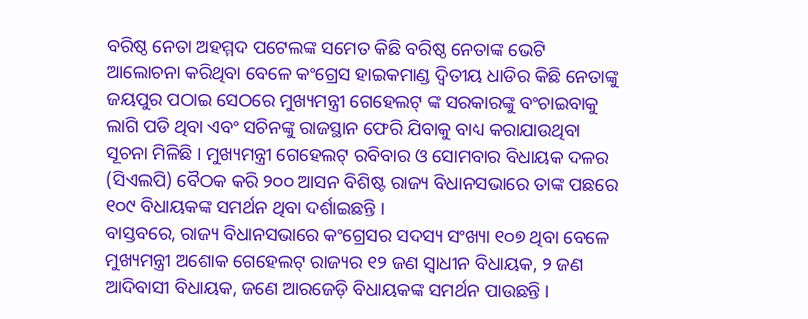ବରିଷ୍ଠ ନେତା ଅହମ୍ମଦ ପଟେଲଙ୍କ ସମେତ କିଛି ବରିଷ୍ଠ ନେତାଙ୍କ ଭେଟି ଆଲୋଚନା କରିଥିବା ବେଳେ କଂଗ୍ରେସ ହାଇକମାଣ୍ଡ ଦ୍ୱିତୀୟ ଧାଡିର କିଛି ନେତାଙ୍କୁ ଜୟପୁର ପଠାଇ ସେଠରେ ମୁଖ୍ୟମନ୍ତ୍ରୀ ଗେହେଲଟ୍ ଙ୍କ ସରକାରଙ୍କୁ ବଂଚାଇବାକୁ ଲାଗି ପଡି ଥିବା ଏବଂ ସଚିନଙ୍କୁ ରାଜସ୍ଥାନ ଫେରି ଯିବାକୁ ବାଧ୍ୟ କରାଯାଉଥିବା ସୂଚନା ମିଳିଛି । ମୁଖ୍ୟମନ୍ତ୍ରୀ ଗେହେଲଟ୍ ରବିବାର ଓ ସୋମବାର ବିଧାୟକ ଦଳର (ସିଏଲପି) ବୈଠକ କରି ୨୦୦ ଆସନ ବିଶିଷ୍ଟ ରାଜ୍ୟ ବିଧାନସଭାରେ ତାଙ୍କ ପଛରେ ୧୦୯ ବିଧାୟକଙ୍କ ସମର୍ଥନ ଥିବା ଦର୍ଶାଇଛନ୍ତି ।
ବାସ୍ତବରେ, ରାଜ୍ୟ ବିଧାନସଭାରେ କଂଗ୍ରେସର ସଦସ୍ୟ ସଂଖ୍ୟା ୧୦୭ ଥିବା ବେଳେ ମୁଖ୍ୟମନ୍ତ୍ରୀ ଅଶୋକ ଗେହେଲଟ୍ ରାଜ୍ୟର ୧୨ ଜଣ ସ୍ୱାଧୀନ ବିଧାୟକ, ୨ ଜଣ ଆଦିବାସୀ ବିଧାୟକ, ଜଣେ ଆରଜେଡ଼ି ବିଧାୟକଙ୍କ ସମର୍ଥନ ପାଉଛନ୍ତି ।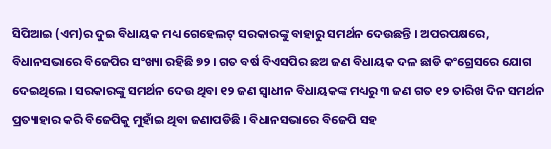ସିପିଆଇ (ଏମ)ର ଦୁଇ ବିଧାୟକ ମଧ୍ୟ ଗେହେଲଟ୍ ସରକାରଙ୍କୁ ବାହାରୁ ସମର୍ଥନ ଦେଉଛନ୍ତି । ଅପରପକ୍ଷରେ, ବିଧାନସଭାରେ ବିଜେପିର ସଂଖ୍ୟା ରହିଛି ୭୨ । ଗତ ବର୍ଷ ବିଏସପିର ଛଅ ଜଣ ବିଧାୟକ ଦଳ ଛାଡି କଂଗ୍ରେସରେ ଯୋଗ ଦେଇଥିଲେ । ସରକାରଙ୍କୁ ସମର୍ଥନ ଦେଉ ଥିବା ୧୨ ଜଣ ସ୍ୱାଧୀନ ବିଧାୟକଙ୍କ ମଧ୍ୟରୁ ୩ ଜଣ ଗତ ୧୨ ତାରିଖ ଦିନ ସମର୍ଥନ ପ୍ରତ୍ୟାହାର କରି ବିଜେପିକୁ ମୁହାଁଇ ଥିବା ଜଣାପଡିଛି । ବିଧାନସଭାରେ ବିଜେପି ସହ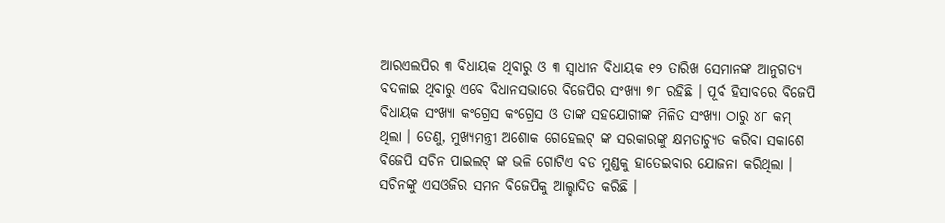ଆରଏଲପିର ୩ ବିଧାୟକ ଥିବାରୁ ଓ ୩ ସ୍ୱାଧୀନ ବିଧାୟକ ୧୨ ତାରିଖ ସେମାନଙ୍କ ଆନୁଗତ୍ୟ ବଦଳାଇ ଥିବାରୁ ଏବେ ବିଧାନସଭାରେ ବିଜେପିର ସଂଖ୍ୟା ୭୮ ରହିଛି । ପୂର୍ବ ହିସାବରେ ବିଜେପି ବିଧାୟକ ସଂଖ୍ୟା କଂଗ୍ରେସ କଂଗ୍ରେସ ଓ ତାଙ୍କ ସହଯୋଗୀଙ୍କ ମିଳିତ ସଂଖ୍ୟା ଠାରୁ ୪୮ କମ୍ ଥିଲା । ତେଣୁ, ମୁଖ୍ୟମନ୍ତ୍ରୀ ଅଶୋକ ଗେହେଲଟ୍ ଙ୍କ ସରକାରଙ୍କୁ କ୍ଷମତାଚ୍ୟୁତ କରିବା ସକାଶେ ବିଜେପି ସଚିନ ପାଇଲଟ୍ ଙ୍କ ଭଳି ଗୋଟିଏ ବଡ ମୁଣ୍ଡକୁ ହାତେଇବାର ଯୋଜନା କରିଥିଲା । ସଚିନଙ୍କୁ ଏସଓଜିର ସମନ ବିଜେପିକୁ ଆଲ୍ହାଦିତ କରିଛି ।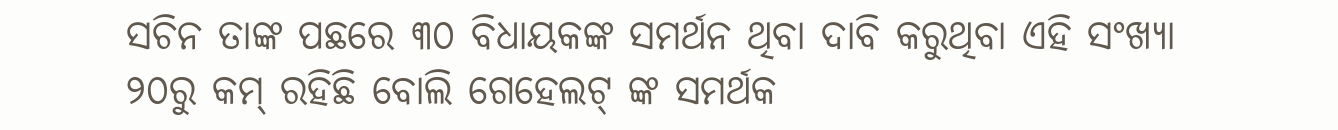ସଚିନ ତାଙ୍କ ପଛରେ ୩୦ ବିଧାୟକଙ୍କ ସମର୍ଥନ ଥିବା ଦାବି କରୁଥିବା ଏହି ସଂଖ୍ୟା ୨୦ରୁ କମ୍ ରହିଛି ବୋଲି ଗେହେଲଟ୍ ଙ୍କ ସମର୍ଥକ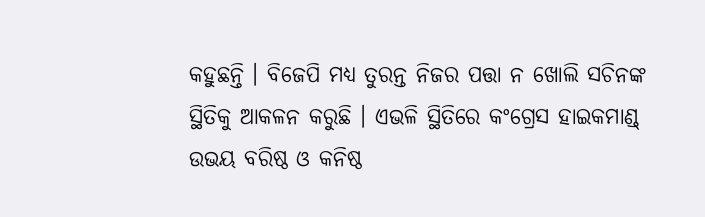କହୁଛନ୍ତି । ବିଜେପି ମଧ୍ୟ ତୁରନ୍ତ ନିଜର ପତ୍ତା ନ ଖୋଲି ସଚିନଙ୍କ ସ୍ଥିତିକୁ ଆକଳନ କରୁଛି । ଏଭଳି ସ୍ଥିତିରେ କଂଗ୍ରେସ ହାଇକମାଣ୍ଡ୍ ଉଭୟ ବରିଷ୍ଠ ଓ କନିଷ୍ଠ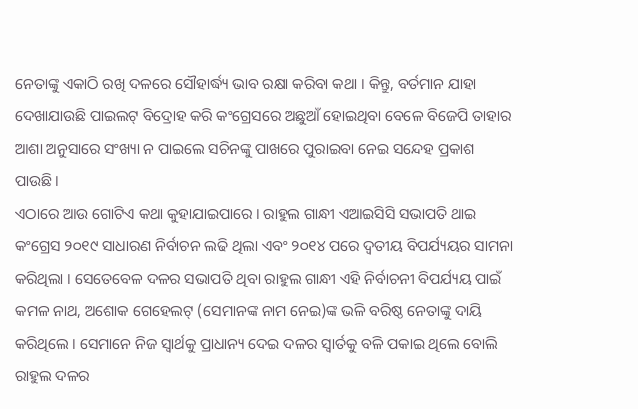ନେତାଙ୍କୁ ଏକାଠି ରଖି ଦଳରେ ସୌହାର୍ଦ୍ଧ୍ୟ ଭାବ ରକ୍ଷା କରିବା କଥା । କିନ୍ତୁ, ବର୍ତମାନ ଯାହା ଦେଖାଯାଉଛି ପାଇଲଟ୍ ବିଦ୍ରୋହ କରି କଂଗ୍ରେସରେ ଅଛୁଆଁ ହୋଇଥିବା ବେଳେ ବିଜେପି ତାହାର ଆଶା ଅନୁସାରେ ସଂଖ୍ୟା ନ ପାଇଲେ ସଚିନଙ୍କୁ ପାଖରେ ପୁରାଇବା ନେଇ ସନ୍ଦେହ ପ୍ରକାଶ ପାଉଛି ।
ଏଠାରେ ଆଉ ଗୋଟିଏ କଥା କୁହାଯାଇପାରେ । ରାହୁଲ ଗାନ୍ଧୀ ଏଆଇସିସି ସଭାପତି ଥାଇ କଂଗ୍ରେସ ୨୦୧୯ ସାଧାରଣ ନିର୍ବାଚନ ଲଢି ଥିଲା ଏବଂ ୨୦୧୪ ପରେ ଦ୍ୱତୀୟ ବିପର୍ଯ୍ୟୟର ସାମନା କରିଥିଲା । ସେତେବେଳ ଦଳର ସଭାପତି ଥିବା ରାହୁଲ ଗାନ୍ଧୀ ଏହି ନିର୍ବାଚନୀ ବିପର୍ଯ୍ୟୟ ପାଇଁ କମଳ ନାଥ, ଅଶୋକ ଗେହେଲଟ୍ (ସେମାନଙ୍କ ନାମ ନେଇ)ଙ୍କ ଭଳି ବରିଷ୍ଠ ନେତାଙ୍କୁ ଦାୟି କରିଥିଲେ । ସେମାନେ ନିଜ ସ୍ୱାର୍ଥକୁ ପ୍ରାଧାନ୍ୟ ଦେଇ ଦଳର ସ୍ୱାର୍ତକୁ ବଳି ପକାଇ ଥିଲେ ବୋଲି ରାହୁଲ ଦଳର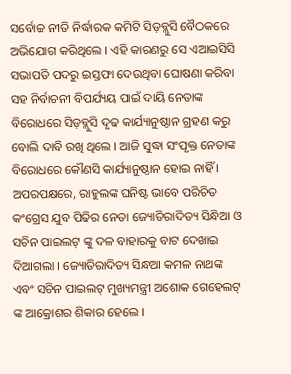ସର୍ବୋଚ୍ଚ ନୀତି ନିର୍ଦ୍ଧାରକ କମିଟି ସିଡ଼ବ୍ଲୁସି ବୈଠକରେ ଅଭିଯୋଗ କରିଥିଲେ । ଏହି କାରଣରୁ ସେ ଏଆଇସିସି ସଭାପତି ପଦରୁ ଇସ୍ତଫା ଦେଉଥିବା ଘୋଷଣା କରିବା ସହ ନିର୍ବାଚନୀ ବିପର୍ଯ୍ୟୟ ପାଇଁ ଦାୟି ନେତାଙ୍କ ବିରୋଧରେ ସିଡ଼ବ୍ଲୁସି ଦୃଢ କାର୍ଯ୍ୟାନୁଷ୍ଠାନ ଗ୍ରହଣ କରୁ ବୋଲି ଦାବି ରଖି ଥିଲେ । ଆଜି ସୁଦ୍ଧା ସଂପୃକ୍ତ ନେତାଙ୍କ ବିରୋଧରେ କୌଣସି କାର୍ଯ୍ୟାନୁଷ୍ଠାନ ହୋଇ ନାହିଁ । ଅପରପକ୍ଷରେ, ରାହୁଲଙ୍କ ଘନିଷ୍ଟ ଭାବେ ପରିଚିତ କଂଗ୍ରେସ ଯୁବ ପିଢିର ନେତା ଜ୍ୟୋତିରାଦିତ୍ୟ ସିନ୍ଧିଆ ଓ ସଚିନ ପାଇଲଟ୍ ଙ୍କୁ ଦଳ ବାହାରକୁ ବାଟ ଦେଖାଇ ଦିଆଗଲା । ଜ୍ୟୋତିରାଦିତ୍ୟ ସିନ୍ଧଆ କମଳ ନାଥଙ୍କ ଏବଂ ସଚିନ ପାଇଲଟ୍ ମୁଖ୍ୟମନ୍ତ୍ରୀ ଅଶୋକ ଗେହେଲଟ୍ ଙ୍କ ଆକ୍ରୋଶର ଶିକାର ହେଲେ ।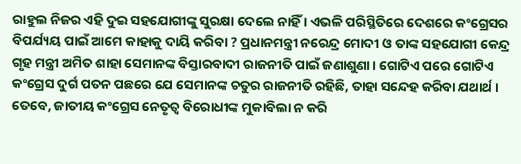ରାହୁଲ ନିଜର ଏହି ଦୁଇ ସହଯୋଗୀଙ୍କୁ ସୁରକ୍ଷା ଦେଲେ ନାହିଁ । ଏଭଳି ପରିସ୍ଥିତିରେ ଦେଶରେ କଂଗ୍ରେସର ବିପର୍ଯ୍ୟୟ ପାଇଁ ଆମେ କାହାକୁ ଦାୟି କରିବା ? ପ୍ରଧାନମନ୍ତ୍ରୀ ନରେନ୍ଦ୍ର ମୋଦୀ ଓ ତାଙ୍କ ସହଯୋଗୀ କେନ୍ଦ୍ର ଗୃହ ମନ୍ତ୍ରୀ ଅମିତ ଶାହା ସେମାନଙ୍କ ବିସ୍ତାରବାଦୀ ରାଜନୀତି ପାଇଁ ଜଣାଶୁଣା । ଗୋଟିଏ ପରେ ଗୋଟିଏ କଂଗ୍ରେସ ଦୁର୍ଗ ପତନ ପଛରେ ଯେ ସେମାନଙ୍କ ଚତୁର ରାଜନୀତି ରହିଛି, ତାହା ସନ୍ଦେହ କରିବା ଯଥାର୍ଥ । ତେବେ, ଜାତୀୟ କଂଗ୍ରେସ ନେତୃତ୍ୱ ବିରୋଧୀଙ୍କ ମୁକାବିଲା ନ କରି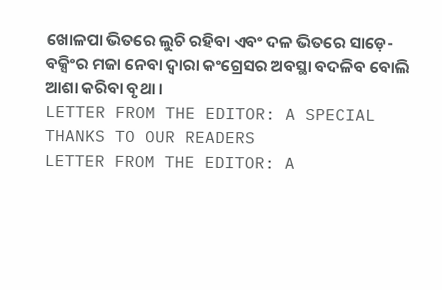ଖୋଳପା ଭିତରେ ଲୁଚି ରହିବା ଏବଂ ଦଳ ଭିତରେ ସାଡ଼େ-ବକ୍ସିଂର ମଜା ନେବା ଦ୍ୱାରା କଂଗ୍ରେସର ଅବସ୍ଥା ବଦଳିବ ବୋଲି ଆଶା କରିବା ବୃଥା ।
LETTER FROM THE EDITOR: A SPECIAL THANKS TO OUR READERS
LETTER FROM THE EDITOR: A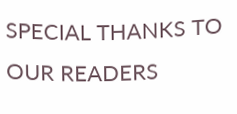SPECIAL THANKS TO OUR READERS